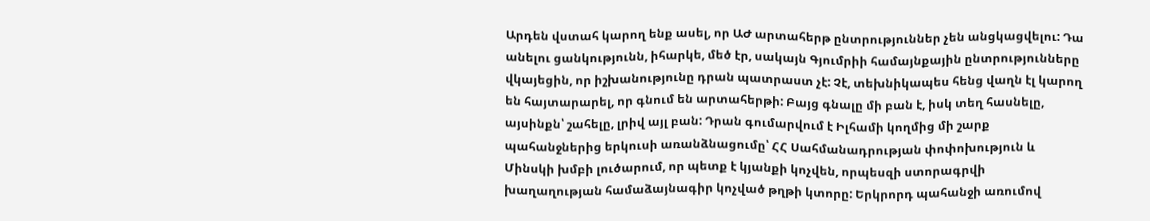Արդեն վստահ կարող ենք ասել, որ ԱԺ արտահերթ ընտրություններ չեն անցկացվելու: Դա անելու ցանկությունն, իհարկե, մեծ էր, սակայն Գյումրիի համայնքային ընտրությունները վկայեցին, որ իշխանությունը դրան պատրաստ չէ: Չէ, տեխնիկապես հենց վաղն էլ կարող են հայտարարել, որ գնում են արտահերթի: Բայց գնալը մի բան է, իսկ տեղ հասնելը, այսինքն՝ շահելը, լրիվ այլ բան: Դրան գումարվում է Իլհամի կողմից մի շարք պահանջներից երկուսի առանձնացումը՝ ՀՀ Սահմանադրության փոփոխություն և Մինսկի խմբի լուծարում, որ պետք է կյանքի կոչվեն, որպեսզի ստորագրվի խաղաղության համաձայնագիր կոչված թղթի կտորը: Երկրորդ պահանջի առումով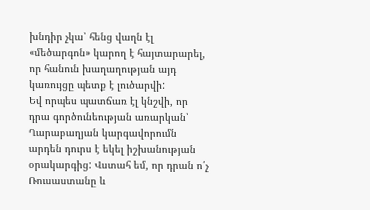խնդիր չկա՝ հենց վաղն էլ «մեծարգոն» կարող է հայտարարել, որ հանուն խաղաղության այդ կառույցը պետք է լուծարվի:
Եվ որպես պատճառ էլ կնշվի, որ դրա գործունեության առարկան՝ Ղարաբաղյան կարգավորումն արդեն դուրս է եկել իշխանության օրակարգից: Վստահ եմ, որ դրան ո՛չ Ռուսաստանը և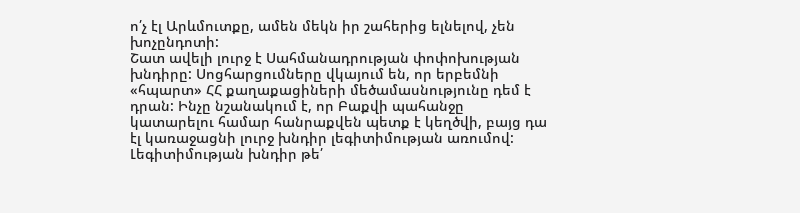ո՛չ էլ Արևմուտքը, ամեն մեկն իր շահերից ելնելով, չեն խոչընդոտի:
Շատ ավելի լուրջ է Սահմանադրության փոփոխության խնդիրը: Սոցհարցումները վկայում են, որ երբեմնի «հպարտ» ՀՀ քաղաքացիների մեծամասնությունը դեմ է դրան: Ինչը նշանակում է, որ Բաքվի պահանջը կատարելու համար հանրաքվեն պետք է կեղծվի, բայց դա էլ կառաջացնի լուրջ խնդիր լեգիտիմության առումով: Լեգիտիմության խնդիր թե՛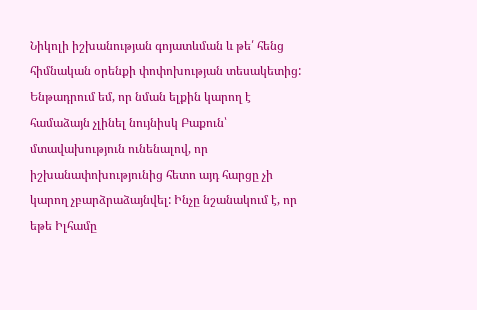Նիկոլի իշխանության գոյատևման և թե՛ հենց հիմնական օրենքի փոփոխության տեսակետից: Ենթադրում եմ, որ նման ելքին կարող է համաձայն չլինել նույնիսկ Բաքուն՝ մտավախություն ունենալով, որ իշխանափոխությունից հետո այդ հարցը չի կարող չբարձրաձայնվել: Ինչը նշանակում է, որ եթե Իլհամը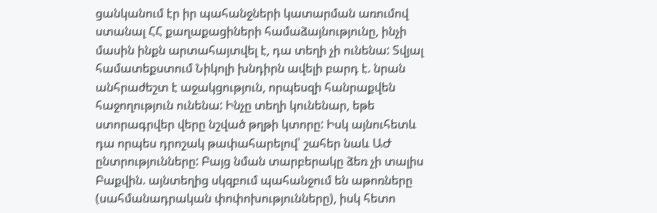ցանկանում էր իր պահանջների կատարման առումով ստանալ ՀՀ քաղաքացիների համաձայնությունը, ինչի մասին ինքն արտահայտվել է, դա տեղի չի ունենա: Տվյալ համատեքստում Նիկոլի խնդիրն ավելի բարդ է. նրան անհրաժեշտ է աջակցություն, որպեսզի հանրաքվեն հաջողություն ունենա: Ինչը տեղի կունենար, եթե ստորագրվեր վերը նշված թղթի կտորը: Իսկ այնուհետև դա որպես դրոշակ թափահարելով՝ շահեր նաև ԱԺ ընտրությունները: Բայց նման տարբերակը ձեռ չի տալիս Բաքվին. այնտեղից սկզբում պահանջում են աթոռները (սահմանադրական փոփոխությունները), իսկ հետո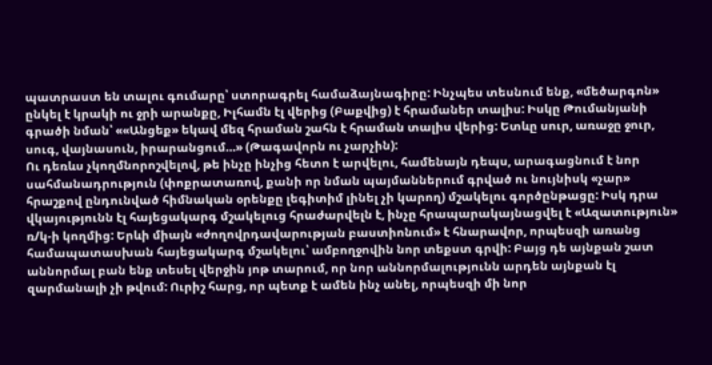պատրաստ են տալու գումարը՝ ստորագրել համաձայնագիրը: Ինչպես տեսնում ենք, «մեծարգոն» ընկել է կրակի ու ջրի արանքը, Իլհամն էլ վերից (Բաքվից) է հրամաներ տալիս: Իսկը Թումանյանի գրածի նման՝ ««Անցեք» եկավ մեզ հրաման շահն է հրաման տալիս վերից: Ետևը սուր, առաջը ջուր, սուգ, վայնասուն, իրարանցում…» (Թագավորն ու չարչին):
Ու դեռևս չկողմնորոշվելով, թե ինչը ինչից հետո է արվելու, համենայն դեպս, արագացնում է նոր սահմանադրություն (փոքրատառով, քանի որ նման պայմաններում գրված ու նույնիսկ «չար» հրաշքով ընդունված հիմնական օրենքը լեգիտիմ լինել չի կարող) մշակելու գործընթացը: Իսկ դրա վկայությունն էլ հայեցակարգ մշակելուց հրաժարվելն է, ինչը հրապարակայնացվել է «Ազատություն» ռ/կ-ի կողմից: Երևի միայն «ժողովրդավարության բաստիոնում» է հնարավոր, որպեսզի առանց համապատասխան հայեցակարգ մշակելու՝ ամբողջովին նոր տեքստ գրվի: Բայց դե այնքան շատ աննորմալ բան ենք տեսել վերջին յոթ տարում, որ նոր աննորմալությունն արդեն այնքան էլ զարմանալի չի թվում: Ուրիշ հարց, որ պետք է ամեն ինչ անել, որպեսզի մի նոր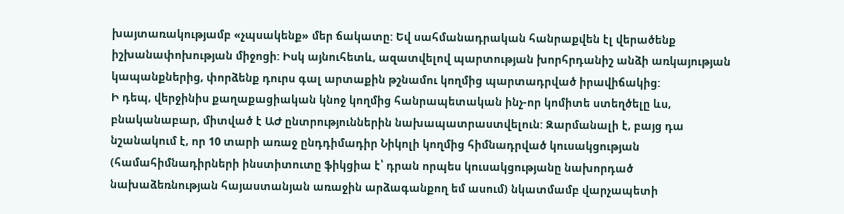խայտառակությամբ «չպսակենք» մեր ճակատը: Եվ սահմանադրական հանրաքվեն էլ վերածենք իշխանափոխության միջոցի: Իսկ այնուհետև, ազատվելով պարտության խորհրդանիշ անձի առկայության կապանքներից, փորձենք դուրս գալ արտաքին թշնամու կողմից պարտադրված իրավիճակից:
Ի դեպ, վերջինիս քաղաքացիական կնոջ կողմից հանրապետական ինչ-որ կոմիտե ստեղծելը ևս, բնականաբար, միտված է ԱԺ ընտրություններին նախապատրաստվելուն: Զարմանալի է, բայց դա նշանակում է, որ 10 տարի առաջ ընդդիմադիր Նիկոլի կողմից հիմնադրված կուսակցության (համահիմնադիրների ինստիտուտը ֆիկցիա է՝ դրան որպես կուսակցությանը նախորդած նախաձեռնության հայաստանյան առաջին արձագանքող եմ ասում) նկատմամբ վարչապետի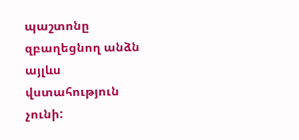պաշտոնը զբաղեցնող անձն այլևս վստահություն չունի: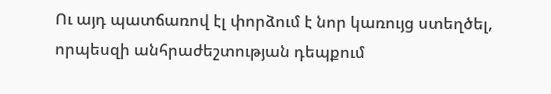Ու այդ պատճառով էլ փորձում է նոր կառույց ստեղծել, որպեսզի անհրաժեշտության դեպքում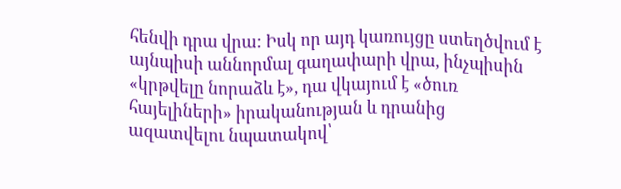հենվի դրա վրա: Իսկ որ այդ կառույցը ստեղծվում է այնպիսի աննորմալ գաղափարի վրա, ինչպիսին «կրթվելը նորաձև է», դա վկայում է «ծուռ հայելիների» իրականության և դրանից ազատվելու նպատակով՝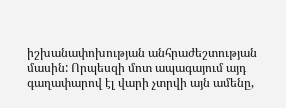իշխանափոխության անհրաժեշտության մասին: Որպեսզի մոտ ապագայում այդ գաղափարով էլ վարի չտրվի այն ամենը,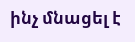ինչ մնացել է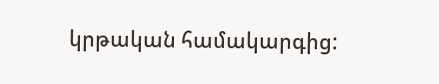կրթական համակարգից: